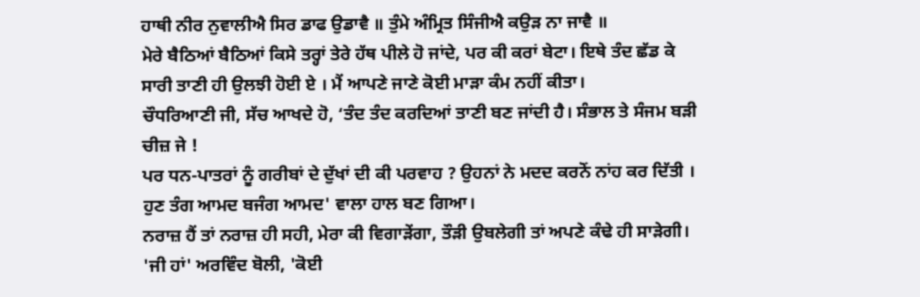ਹਾਥੀ ਨੀਰ ਨੁਵਾਲੀਐ ਸਿਰ ਡਾਫ ਉਡਾਵੈ ॥ ਤੁੰਮੇ ਅੰਮ੍ਰਿਤ ਸਿੰਜੀਐ ਕਉੜ ਨਾ ਜਾਵੈ ॥
ਮੇਰੇ ਬੈਠਿਆਂ ਬੈਠਿਆਂ ਕਿਸੇ ਤਰ੍ਹਾਂ ਤੇਰੇ ਹੱਥ ਪੀਲੇ ਹੋ ਜਾਂਦੇ, ਪਰ ਕੀ ਕਰਾਂ ਬੇਟਾ। ਇਥੇ ਤੰਦ ਛੱਡ ਕੇ ਸਾਰੀ ਤਾਣੀ ਹੀ ਉਲਝੀ ਹੋਈ ਏ । ਮੈਂ ਆਪਣੇ ਜਾਣੇ ਕੋਈ ਮਾੜਾ ਕੰਮ ਨਹੀਂ ਕੀਤਾ।
ਚੌਧਰਿਆਣੀ ਜੀ, ਸੱਚ ਆਖਦੇ ਹੋ, ‘ਤੰਦ ਤੰਦ ਕਰਦਿਆਂ ਤਾਣੀ ਬਣ ਜਾਂਦੀ ਹੈ। ਸੰਭਾਲ ਤੇ ਸੰਜਮ ਬੜੀ ਚੀਜ਼ ਜੇ !
ਪਰ ਧਨ-ਪਾਤਰਾਂ ਨੂੰ ਗਰੀਬਾਂ ਦੇ ਦੁੱਖਾਂ ਦੀ ਕੀ ਪਰਵਾਹ ? ਉਹਨਾਂ ਨੇ ਮਦਦ ਕਰਨੋਂ ਨਾਂਹ ਕਰ ਦਿੱਤੀ । ਹੁਣ ਤੰਗ ਆਮਦ ਬਜੰਗ ਆਮਦ' ਵਾਲਾ ਹਾਲ ਬਣ ਗਿਆ।
ਨਰਾਜ਼ ਹੈਂ ਤਾਂ ਨਰਾਜ਼ ਹੀ ਸਹੀ, ਮੇਰਾ ਕੀ ਵਿਗਾੜੇਂਗਾ, ਤੌੜੀ ਉਬਲੇਗੀ ਤਾਂ ਅਪਣੇ ਕੰਢੇ ਹੀ ਸਾੜੇਗੀ।
'ਜੀ ਹਾਂ' ਅਰਵਿੰਦ ਬੋਲੀ, 'ਕੋਈ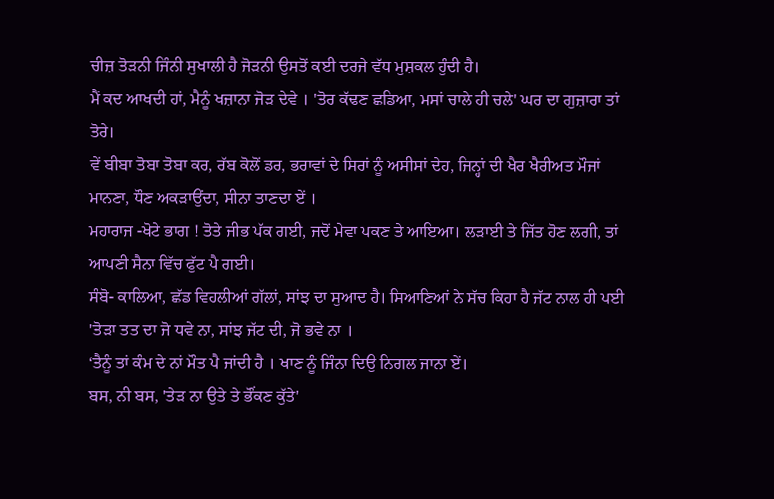ਚੀਜ਼ ਤੋੜਨੀ ਜਿੰਨੀ ਸੁਖਾਲੀ ਹੈ ਜੋੜਨੀ ਉਸਤੋਂ ਕਈ ਦਰਜੇ ਵੱਧ ਮੁਸ਼ਕਲ ਹੁੰਦੀ ਹੈ।
ਮੈਂ ਕਦ ਆਖਦੀ ਹਾਂ, ਮੈਨੂੰ ਖਜ਼ਾਨਾ ਜੋੜ ਦੇਵੇ । 'ਤੋਰ ਕੱਢਣ ਛਡਿਆ, ਮਸਾਂ ਚਾਲੇ ਹੀ ਚਲੇ' ਘਰ ਦਾ ਗੁਜ਼ਾਰਾ ਤਾਂ ਤੋਰੇ।
ਵੇਂ ਬੀਬਾ ਤੋਬਾ ਤੋਬਾ ਕਰ, ਰੱਬ ਕੋਲੋਂ ਡਰ, ਭਰਾਵਾਂ ਦੇ ਸਿਰਾਂ ਨੂੰ ਅਸੀਸਾਂ ਦੇਹ, ਜਿਨ੍ਹਾਂ ਦੀ ਖੈਰ ਖੈਰੀਅਤ ਮੌਜਾਂ ਮਾਨਣਾ, ਧੌਣ ਅਕੜਾਉਂਦਾ, ਸੀਨਾ ਤਾਣਦਾ ਏਂ ।
ਮਹਾਰਾਜ -ਖੋਟੇ ਭਾਗ ! ਤੋਤੇ ਜੀਭ ਪੱਕ ਗਈ, ਜਦੋਂ ਮੇਵਾ ਪਕਣ ਤੇ ਆਇਆ। ਲੜਾਈ ਤੇ ਜਿੱਤ ਹੋਣ ਲਗੀ, ਤਾਂ ਆਪਣੀ ਸੈਨਾ ਵਿੱਚ ਫੁੱਟ ਪੈ ਗਈ।
ਸੰਬੋ- ਕਾਲਿਆ, ਛੱਡ ਵਿਹਲੀਆਂ ਗੱਲਾਂ, ਸਾਂਝ ਦਾ ਸੁਆਦ ਹੈ। ਸਿਆਣਿਆਂ ਨੇ ਸੱਚ ਕਿਹਾ ਹੈ ਜੱਟ ਨਾਲ ਹੀ ਪਈ 'ਤੋੜਾ ਤਤ ਦਾ ਜੋ ਧਵੇ ਨਾ, ਸਾਂਝ ਜੱਟ ਦੀ, ਜੋ ਭਵੇ ਨਾ ।
‘ਤੈਨੂੰ ਤਾਂ ਕੰਮ ਦੇ ਨਾਂ ਮੌਤ ਪੈ ਜਾਂਦੀ ਹੈ । ਖਾਣ ਨੂੰ ਜਿੰਨਾ ਦਿਉ ਨਿਗਲ ਜਾਨਾ ਏਂ।
ਬਸ, ਨੀ ਬਸ, 'ਤੇੜ ਨਾ ਉਤੇ ਤੇ ਭੌਂਕਣ ਕੁੱਤੇ'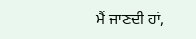ਮੈਂ ਜਾਣਦੀ ਹਾਂ,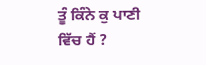ਤੂੰ ਕਿੰਨੇ ਕੁ ਪਾਣੀ ਵਿੱਚ ਹੈਂ ?